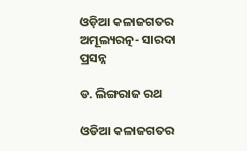ଓଡ଼ିଆ କଳାଜଗତର ଅମୂଲ୍ୟରତ୍ନ- ସାରଦା ପ୍ରସନ୍ନ

ଡ. ଲିଙ୍ଗରାଜ ରଥ

ଓଡିଆ କଳାଜଗତର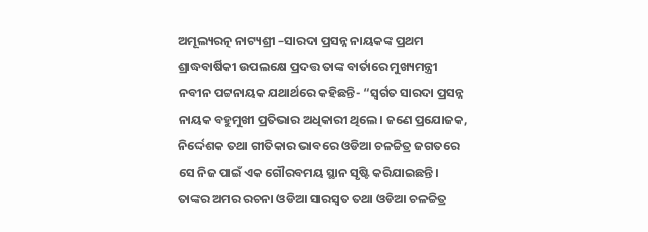ଅମୂଲ୍ୟରତ୍ନ ନାଟ୍ୟଶ୍ରୀ –ସାରଦା ପ୍ରସନ୍ନ ନାୟକଙ୍କ ପ୍ରଥମ ଶ୍ରାଦ୍ଧବାର୍ଷିକୀ ଉପଲକ୍ଷେ ପ୍ରଦତ୍ତ ତାଙ୍କ ବାର୍ତାରେ ମୁଖ୍ୟମନ୍ତ୍ରୀ ନବୀନ ପଟ୍ଟନାୟକ ଯଥାର୍ଥରେ କହିଛନ୍ତି- “ସ୍ୱର୍ଗତ ସାରଦା ପ୍ରସନ୍ନ ନାୟକ ବହୁମୁଖୀ ପ୍ରତିଭାର ଅଧିକାରୀ ଥିଲେ। ଜଣେ ପ୍ରଯୋଜକ, ନିର୍ଦ୍ଦେଶକ ତଥା ଗୀତିକାର ଭାବରେ ଓଡିଆ ଚଳଚ୍ଚିତ୍ର ଜଗତରେ ସେ ନିଜ ପାଇଁ ଏକ ଗୌରବମୟ ସ୍ଥାନ ସୃଷ୍ଟି କରିଯାଇଛନ୍ତି। ତାଙ୍କର ଅମର ରଚନା ଓଡିଆ ସାରସ୍ୱତ ତଥା ଓଡିଆ ଚଳଚ୍ଚିତ୍ର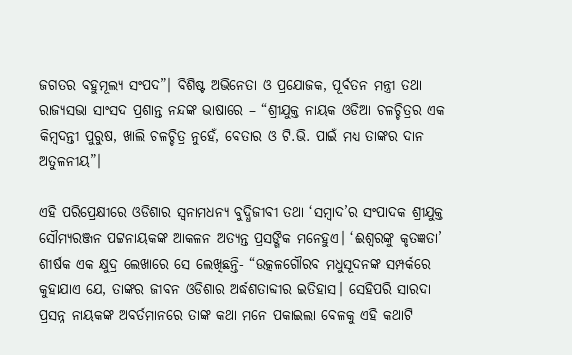ଜଗତର ବହୁମୂଲ୍ୟ ସଂପଦ”। ବିଶିଷ୍ଟ ଅଭିନେତା ଓ ପ୍ରଯୋଜକ, ପୂର୍ବତନ ମନ୍ତ୍ରୀ ତଥା ରାଜ୍ୟସଭା ସାଂସଦ ପ୍ରଶାନ୍ତ ନନ୍ଦଙ୍କ ଭାଷାରେ – “ଶ୍ରୀଯୁକ୍ତ ନାୟକ ଓଡିଆ ଚଳଚ୍ଚିତ୍ରର ଏକ କିମ୍ବଦନ୍ତୀ ପୁରୁଷ, ଖାଲି ଚଳଚ୍ଚିତ୍ର ନୁହେଁ, ବେତାର ଓ ଟି.ଭି. ପାଇଁ ମଧ୍ୟ ତାଙ୍କର ଦାନ ଅତୁଳନୀୟ”।

ଏହି ପରିପ୍ରେକ୍ଷୀରେ ଓଡିଶାର ସ୍ବନାମଧନ୍ୟ ବୁଦ୍ଧିଜୀବୀ ତଥା ‘ସମ୍ବାଦ’ର ସଂପାଦକ ଶ୍ରୀଯୁକ୍ତ ସୌମ୍ୟରଞ୍ଜନ ପଟ୍ଟନାୟକଙ୍କ ଆକଳନ ଅତ୍ୟନ୍ତ ପ୍ରସଙ୍ଗିକ ମନେହୁଏ। ‘ଈଶ୍ୱରଙ୍କୁ କୃତଜ୍ଞତା’ ଶୀର୍ଷକ ଏକ କ୍ଷୁଦ୍ର ଲେଖାରେ ସେ ଲେଖିଛନ୍ତି- “ଉତ୍କଳଗୌରବ ମଧୁସୂଦନଙ୍କ ସମ୍ପର୍କରେ କୁହାଯାଏ ଯେ, ତାଙ୍କର ଜୀବନ ଓଡିଶାର ଅର୍ଦ୍ଧଶତାବ୍ଦୀର ଇତିହାସ। ସେହିପରି ସାରଦା ପ୍ରସନ୍ନ ନାୟକଙ୍କ ଅବର୍ତମାନରେ ତାଙ୍କ କଥା ମନେ ପକାଇଲା ବେଳକୁ ଏହି କଥାଟି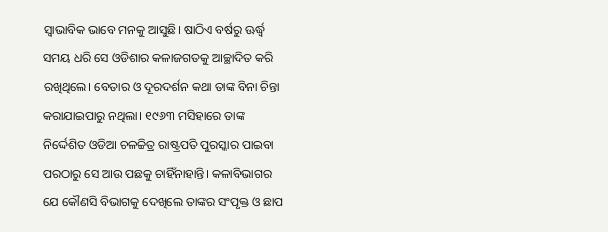ସ୍ୱାଭାବିକ ଭାବେ ମନକୁ ଆସୁଛି। ଷାଠିଏ ବର୍ଷରୁ ଊର୍ଦ୍ଧ୍ବ ସମୟ ଧରି ସେ ଓଡିଶାର କଳାଜଗତକୁ ଆଚ୍ଛାଦିତ କରି ରଖିଥିଲେ। ବେତାର ଓ ଦୂରଦର୍ଶନ କଥା ତାଙ୍କ ବିନା ଚିନ୍ତା କରାଯାଇପାରୁ ନଥିଲା। ୧୯୬୩ ମସିହାରେ ତାଙ୍କ ନିର୍ଦ୍ଦେଶିତ ଓଡିଆ ଚଳଚ୍ଚିତ୍ର ରାଷ୍ଟ୍ରପତି ପୁରସ୍କାର ପାଇବା ପରଠାରୁ ସେ ଆଉ ପଛକୁ ଚାହିଁନାହାନ୍ତି। କଳାବିଭାଗର ଯେ କୌଣସି ବିଭାଗକୁ ଦେଖିଲେ ତାଙ୍କର ସଂପୃକ୍ତ ଓ ଛାପ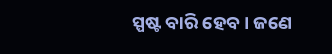ସ୍ପଷ୍ଟ ବାରି ହେବ। ଜଣେ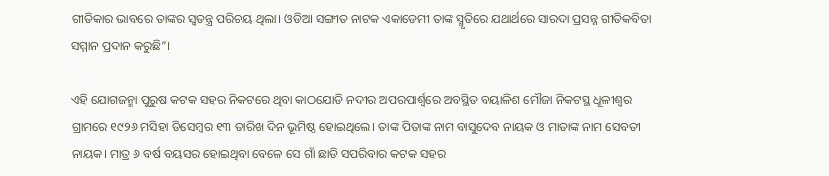ଗୀତିକାର ଭାବରେ ତାଙ୍କର ସ୍ୱତନ୍ତ୍ର ପରିଚୟ ଥିଲା। ଓଡିଆ ସଙ୍ଗୀତ ନାଟକ ଏକାଡେମୀ ତାଙ୍କ ସ୍ମୃତିରେ ଯଥାର୍ଥରେ ସାରଦା ପ୍ରସନ୍ନ ଗୀତିକବିତା ସମ୍ମାନ ପ୍ରଦାନ କରୁଛି”।

ଏହି ଯୋଗଜନ୍ମା ପୁରୁଷ କଟକ ସହର ନିକଟରେ ଥିବା କାଠଯୋଡି ନଦୀର ଅପରପାର୍ଶ୍ବରେ ଅବସ୍ଥିତ ବୟାଳିଶ ମୌଜା ନିକଟସ୍ଥ ଧୂଳୀଶ୍ୱର ଗ୍ରାମରେ ୧୯୨୬ ମସିହା ଡିସେମ୍ବର ୧୩ ତାରିଖ ଦିନ ଭୂମିଷ୍ଠ ହୋଇଥିଲେ। ତାଙ୍କ ପିତାଙ୍କ ନାମ ବାସୁଦେବ ନାୟକ ଓ ମାତାଙ୍କ ନାମ ସେବତୀ ନାୟକ। ମାତ୍ର ୬ ବର୍ଷ ବୟସର ହୋଇଥିବା ବେଳେ ସେ ଗାଁ ଛାଡି ସପରିବାର କଟକ ସହର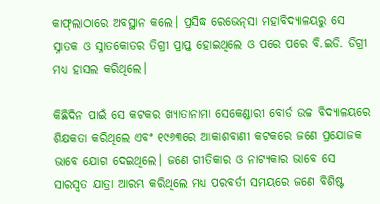କାଫ୍‌ଲାଠାରେ ଅବସ୍ଥାନ କଲେ। ପ୍ରସିଦ୍ଧ ରେଭେନ୍‌ସା ମହାବିଦ୍ୟାଳୟରୁ ସେ ସ୍ନାତକ ଓ ସ୍ନାତକୋତର ତିଗ୍ରୀ ପ୍ରାପ୍ତ ହୋଇଥିଲେ ଓ ପରେ ପରେ ବି.ଇଡି. ଡିଗ୍ରୀ ମଧ୍ୟ ହାସଲ କରିଥିଲେ।

କିଛିଦିନ ପାଇଁ ସେ କଟକର ଖ୍ୟାତାନାମା ସେକେଣ୍ଡାରୀ ବୋର୍ଡ ଉଚ୍ଚ ବିଦ୍ୟାଳୟରେ ଶିକ୍ଷକତା କରିଥିଲେ ଏବଂ ୧୯୬୩ରେ ଆକାଶବାଣୀ କଟକରେ ଜଣେ ପ୍ରଯୋଜକ ଭାବେ ଯୋଗ ଦେଇଥିଲେ। ଜଣେ ଗୀତିକାର ଓ ନାଟ୍ୟକାର ଭାବେ ସେ ସାରସ୍ୱତ ଯାତ୍ରା ଆରମ୍ଭ କରିଥିଲେ ମଧ୍ୟ ପରବର୍ତୀ ସମୟରେ ଜଣେ ବିଶିଷ୍ଟ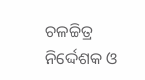ଚଳଚ୍ଚିତ୍ର ନିର୍ଦ୍ଦେଶକ ଓ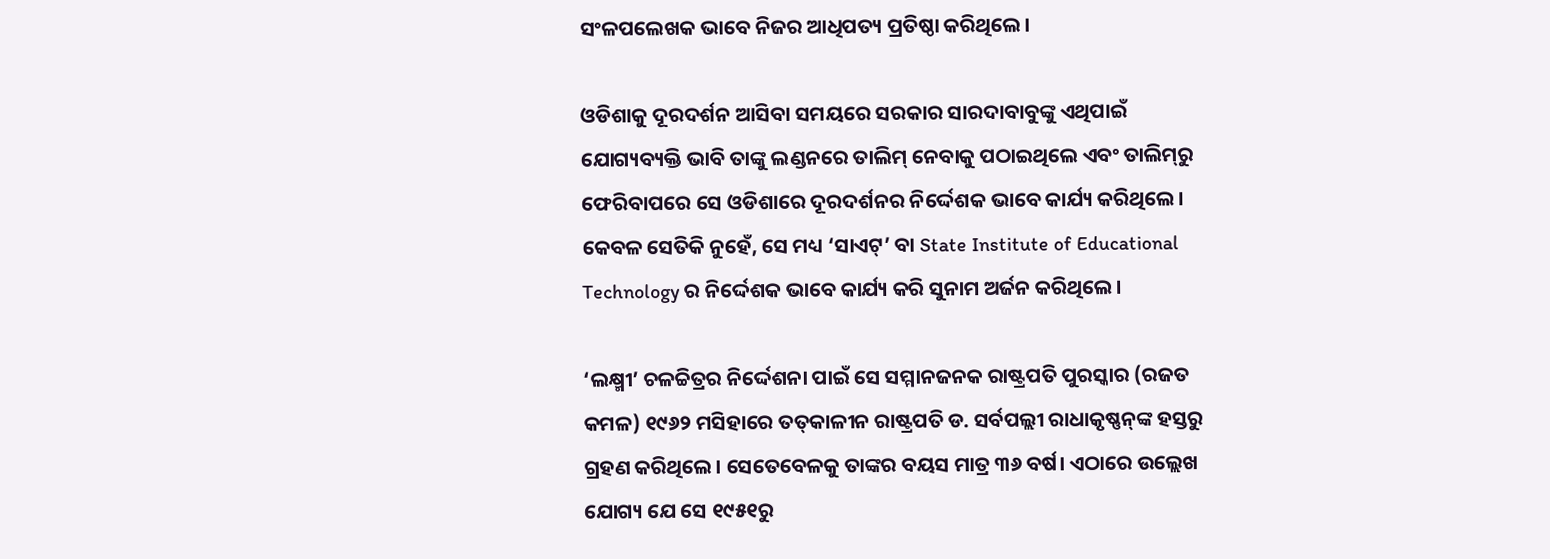ସଂଳପଲେଖକ ଭାବେ ନିଜର ଆଧିପତ୍ୟ ପ୍ରତିଷ୍ଠା କରିଥିଲେ।

ଓଡିଶାକୁ ଦୂରଦର୍ଶନ ଆସିବା ସମୟରେ ସରକାର ସାରଦାବାବୁଙ୍କୁ ଏଥିପାଇଁ ଯୋଗ୍ୟବ୍ୟକ୍ତି ଭାବି ତାଙ୍କୁ ଲଣ୍ଡନରେ ତାଲିମ୍ ନେବାକୁ ପଠାଇଥିଲେ ଏବଂ ତାଲିମ୍‌ରୁ ଫେରିବାପରେ ସେ ଓଡିଶାରେ ଦୂରଦର୍ଶନର ନିର୍ଦ୍ଦେଶକ ଭାବେ କାର୍ଯ୍ୟ କରିଥିଲେ। କେବଳ ସେତିକି ନୁହେଁ, ସେ ମଧ୍ୟ ‘ସାଏଟ୍‌’ ବା State Institute of Educational Technology ର ନିର୍ଦ୍ଦେଶକ ଭାବେ କାର୍ଯ୍ୟ କରି ସୁନାମ ଅର୍ଜନ କରିଥିଲେ।

‘ଲକ୍ଷ୍ମୀ’ ଚଳଚ୍ଚିତ୍ରର ନିର୍ଦ୍ଦେଶନା ପାଇଁ ସେ ସମ୍ମାନଜନକ ରାଷ୍ଟ୍ରପତି ପୁରସ୍କାର (ରଜତ କମଳ) ୧୯୬୨ ମସିହାରେ ତତ୍‌କାଳୀନ ରାଷ୍ଟ୍ରପତି ଡ. ସର୍ବପଲ୍ଲୀ ରାଧାକୃଷ୍ଣନ୍‌ଙ୍କ ହସ୍ତରୁ ଗ୍ରହଣ କରିଥିଲେ। ସେତେବେଳକୁ ତାଙ୍କର ବୟସ ମାତ୍ର ୩୬ ବର୍ଷ। ଏଠାରେ ଉଲ୍ଲେଖ ଯୋଗ୍ୟ ଯେ ସେ ୧୯୫୧ରୁ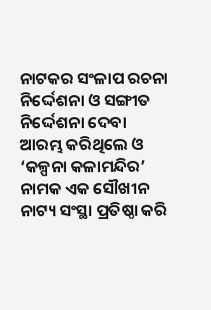ନାଟକର ସଂଳାପ ରଚନା ନିର୍ଦ୍ଦେଶନା ଓ ସଙ୍ଗୀତ ନିର୍ଦ୍ଦେଶନା ଦେବା ଆରମ୍ଭ କରିଥିଲେ ଓ ‘କଳ୍ପନା କଳାମନ୍ଦିର’ ନାମକ ଏକ ସୌଖୀନ ନାଟ୍ୟ ସଂସ୍ଥା ପ୍ରତିଷ୍ଠା କରି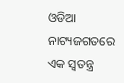ଓଡିଆ ନାଟ୍ୟଜଗତରେ ଏକ ସ୍ୱତନ୍ତ୍ର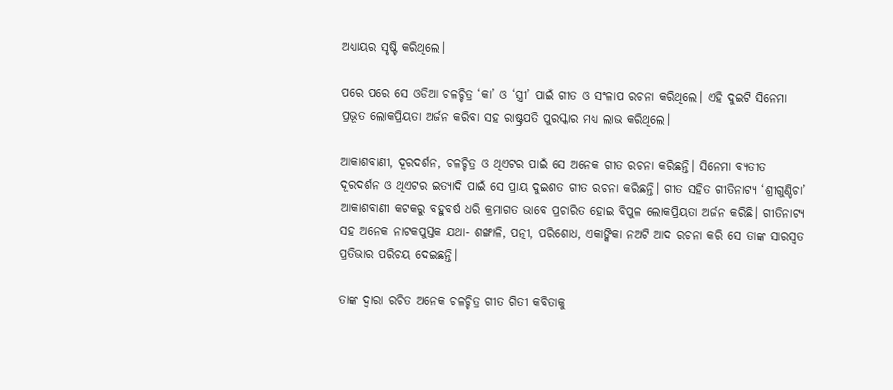ଅଧ୍ୟାୟର ସୃଷ୍ଟି କରିଥିଲେ।

ପରେ ପରେ ସେ ଓଡିଆ ଚଳଚ୍ଚିତ୍ର ‘କା’ ଓ ‘ସ୍ତ୍ରୀ’ ପାଇଁ ଗୀତ ଓ ସଂଳାପ ରଚନା କରିଥିଲେ। ଏହି ଦୁଇଟି ସିନେମା ପ୍ରଭୂତ ଲୋକପ୍ରିୟତା ଅର୍ଜନ କରିବା ସହ ରାଷ୍ଟ୍ରପତି ପୁରସ୍କାର ମଧ୍ୟ ଲାଭ କରିଥିଲେ।

ଆକାଶବାଣୀ, ଦୂରଦର୍ଶନ, ଚଳଚ୍ଚିତ୍ର ଓ ଥିଏଟର ପାଇଁ ସେ ଅନେକ ଗୀତ ରଚନା କରିଛନ୍ତି। ସିନେମା ବ୍ୟତୀତ ଦୂରଦର୍ଶନ ଓ ଥିଏଟର ଇତ୍ୟାଦି ପାଇଁ ସେ ପ୍ରାୟ ଦୁଇଶତ ଗୀତ ରଚନା କରିଛନ୍ତି। ଗୀତ ସହିତ ଗୀତିନାଟ୍ୟ ‘ଶ୍ରୀଗୁଣ୍ଡିଚା’ ଆକାଶବାଣୀ କଟକରୁ ବହୁବର୍ଷ ଧରି କ୍ରମାଗତ ଭାବେ ପ୍ରଚାରିତ ହୋଇ ବିପୁଳ ଲୋକପ୍ରିୟତା ଅର୍ଜନ କରିଛି। ଗୀତିନାଟ୍ୟ ସହ ଅନେକ ନାଟକପୁସ୍ତକ ଯଥା- ଶଙ୍ଖାଳି, ପତ୍ନୀ, ପରିଶୋଧ, ଏକାଙ୍କିକା ନଅଟି ଆଦ ରଚନା କରି ସେ ତାଙ୍କ ସାରସ୍ୱତ ପ୍ରତିଭାର ପରିଚୟ ଦେଇଛନ୍ତି।

ତାଙ୍କ ଦ୍ୱାରା ରଚିତ ଅନେକ ଚଳଚ୍ଚିତ୍ର ଗୀତ ଗିତୀ କବିତାକୁ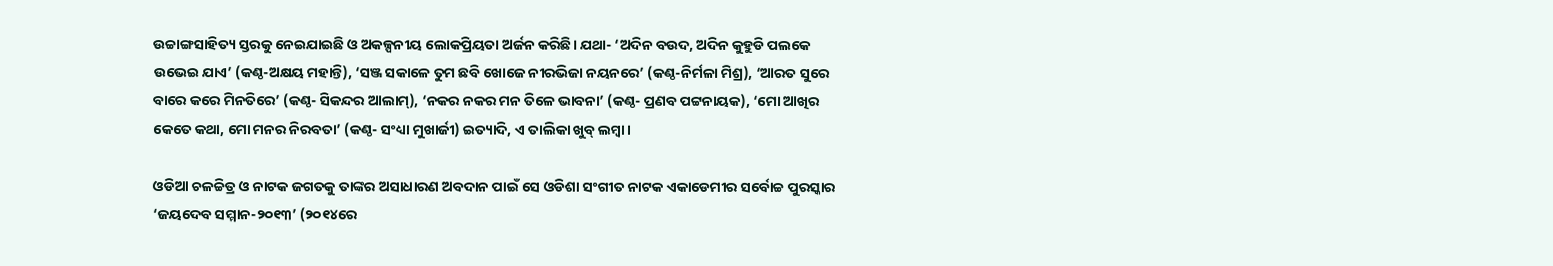ଉଚ୍ଚାଙ୍ଗସାହିତ୍ୟ ସ୍ତରକୁ ନେଇଯାଇଛି ଓ ଅକଳ୍ପନୀୟ ଲୋକପ୍ରିୟତା ଅର୍ଜନ କରିଛି। ଯଥା- ‘ଅଦିନ ବଉଦ, ଅଦିନ କୁହୁଡି ପଲକେ ଉଭେଇ ଯାଏ’ (କଣ୍ଠ-ଅକ୍ଷୟ ମହାନ୍ତି), ‘ସଞ୍ଜ ସକାଳେ ତୁମ ଛବି ଖୋଜେ ନୀରଭିଜା ନୟନରେ’ (କଣ୍ଠ-ନିର୍ମଳା ମିଶ୍ର), ‘ଆରତ ସୁରେ ବାରେ କରେ ମିନତିରେ’ (କଣ୍ଠ- ସିକନ୍ଦର ଆଲାମ୍‌), ‘ନକର ନକର ମନ ତିଳେ ଭାବନା’ (କଣ୍ଠ- ପ୍ରଣବ ପଟ୍ଟନାୟକ), ‘ମୋ ଆଖିର କେତେ କଥା, ମୋ ମନର ନିରବତା’ (କଣ୍ଠ- ସଂଧ୍ୟା ମୁଖାର୍ଜୀ) ଇତ୍ୟାଦି, ଏ ତାଲିକା ଖୁବ୍ ଲମ୍ବା।

ଓଡିଆ ଚଳଚ୍ଚିତ୍ର ଓ ନାଟକ ଜଗତକୁ ତାଙ୍କର ଅସାଧାରଣ ଅବଦାନ ପାଇଁ ସେ ଓଡିଶା ସଂଗୀତ ନାଟକ ଏକାଡେମୀର ସର୍ବୋଚ୍ଚ ପୁରସ୍କାର ‘ଜୟଦେବ ସମ୍ମାନ-୨୦୧୩’ (୨୦୧୪ରେ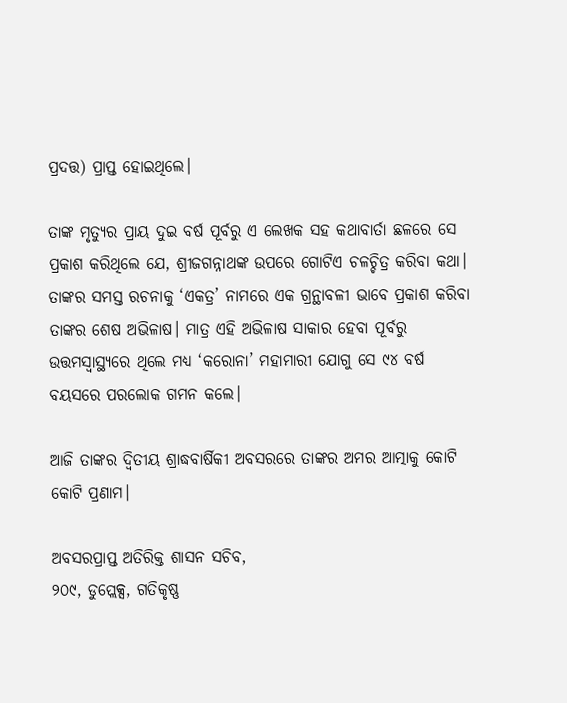ପ୍ରଦତ୍ତ) ପ୍ରାପ୍ତ ହୋଇଥିଲେ।

ତାଙ୍କ ମୃତ୍ୟୁର ପ୍ରାୟ ଦୁଇ ବର୍ଷ ପୂର୍ବରୁ ଏ ଲେଖକ ସହ କଥାବାର୍ତା ଛଳରେ ସେ ପ୍ରକାଶ କରିଥିଲେ ଯେ, ଶ୍ରୀଜଗନ୍ନାଥଙ୍କ ଉପରେ ଗୋଟିଏ ଚଳଚ୍ଚିତ୍ର କରିବା କଥା। ତାଙ୍କର ସମସ୍ତ ରଚନାକୁ ‘ଏକତ୍ର’ ନାମରେ ଏକ ଗ୍ରନ୍ଥାବଳୀ ଭାବେ ପ୍ରକାଶ କରିବା ତାଙ୍କର ଶେଷ ଅଭିଳାଷ। ମାତ୍ର ଏହି ଅଭିଳାଷ ସାକାର ହେବା ପୂର୍ବରୁ ଉତ୍ତମସ୍ୱାସ୍ଥ୍ୟରେ ଥିଲେ ମଧ୍ୟ ‘କରୋନା’ ମହାମାରୀ ଯୋଗୁ ସେ ୯୪ ବର୍ଷ ବୟସରେ ପରଲୋକ ଗମନ କଲେ।

ଆଜି ତାଙ୍କର ଦ୍ୱିତୀୟ ଶ୍ରାଦ୍ଧବାର୍ଷିକୀ ଅବସରରେ ତାଙ୍କର ଅମର ଆତ୍ମାକୁ କୋଟି କୋଟି ପ୍ରଣାମ।

ଅବସରପ୍ରାପ୍ତ ଅତିରିକ୍ତ ଶାସନ ସଚିବ,
୨୦୯, ଡୁପ୍ଲେକ୍ସ, ଗତିକୃଷ୍ଣ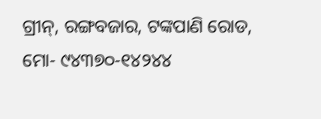ଗ୍ରୀନ୍‌, ରଙ୍ଗବଜାର, ଟଙ୍କପାଣି ରୋଡ, ମୋ- ୯୪୩୭୦-୧୪୨୪୪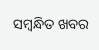ସମ୍ବନ୍ଧିତ ଖବର